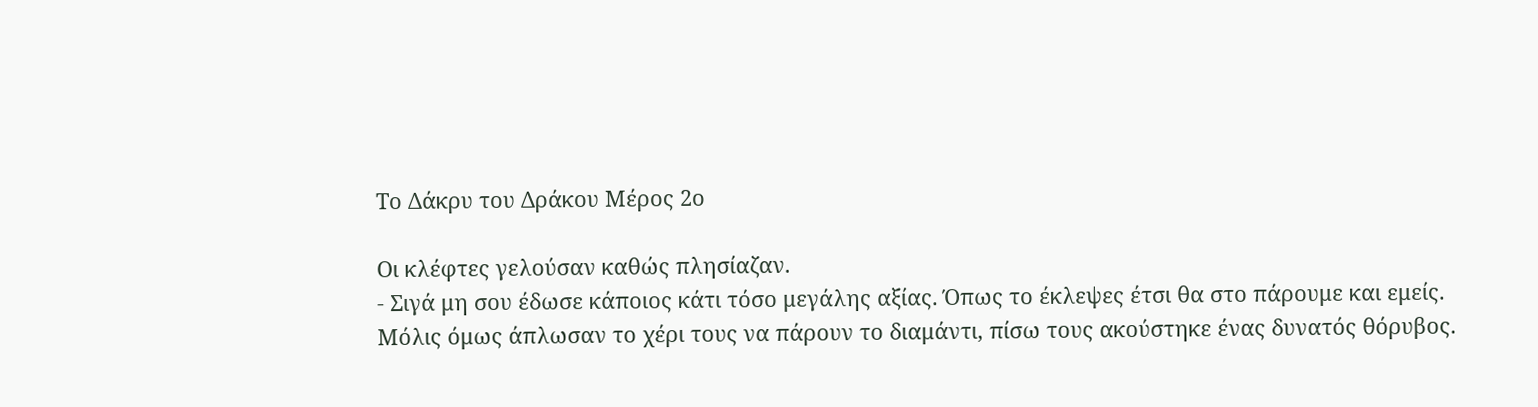Το Δάκρυ του Δράκου Μέρος 2ο

Οι κλέφτες γελούσαν καθώς πλησίαζαν.
- Σιγά μη σου έδωσε κάποιος κάτι τόσο μεγάλης αξίας. Όπως το έκλεψες έτσι θα στο πάρουμε και εμείς.
Μόλις όμως άπλωσαν το χέρι τους να πάρουν το διαμάντι, πίσω τους ακούστηκε ένας δυνατός θόρυβος.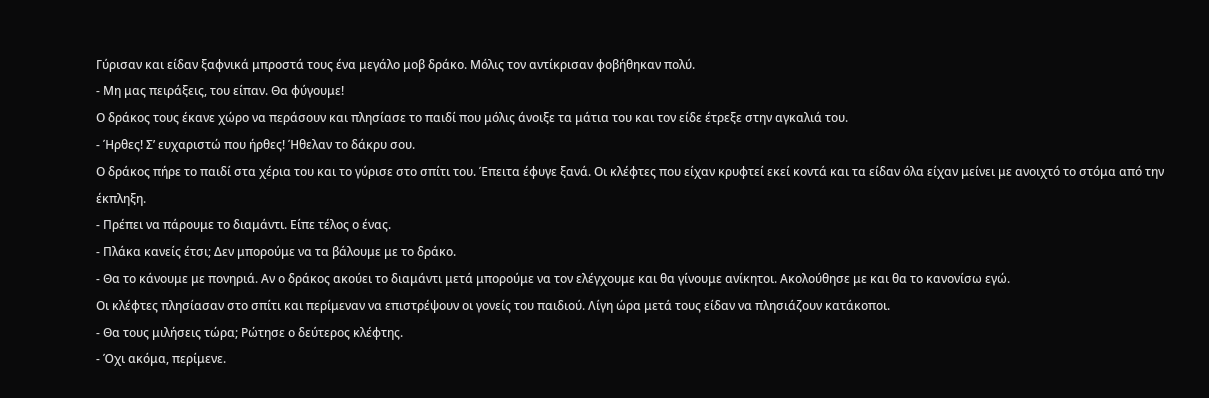Γύρισαν και είδαν ξαφνικά μπροστά τους ένα μεγάλο μοβ δράκο. Μόλις τον αντίκρισαν φοβήθηκαν πολύ.
- Μη μας πειράξεις, του είπαν. Θα φύγουμε!
Ο δράκος τους έκανε χώρο να περάσουν και πλησίασε το παιδί που μόλις άνοιξε τα μάτια του και τον είδε έτρεξε στην αγκαλιά του.
- Ήρθες! Σ’ ευχαριστώ που ήρθες! Ήθελαν το δάκρυ σου.
Ο δράκος πήρε το παιδί στα χέρια του και το γύρισε στο σπίτι του. Έπειτα έφυγε ξανά. Οι κλέφτες που είχαν κρυφτεί εκεί κοντά και τα είδαν όλα είχαν μείνει με ανοιχτό το στόμα από την έκπληξη.
- Πρέπει να πάρουμε το διαμάντι. Είπε τέλος ο ένας.
- Πλάκα κανείς έτσι; Δεν μπορούμε να τα βάλουμε με το δράκο.
- Θα το κάνουμε με πονηριά. Αν ο δράκος ακούει το διαμάντι μετά μπορούμε να τον ελέγχουμε και θα γίνουμε ανίκητοι. Ακολούθησε με και θα το κανονίσω εγώ.
Οι κλέφτες πλησίασαν στο σπίτι και περίμεναν να επιστρέψουν οι γονείς του παιδιού. Λίγη ώρα μετά τους είδαν να πλησιάζουν κατάκοποι.
- Θα τους μιλήσεις τώρα; Ρώτησε ο δεύτερος κλέφτης.
- Όχι ακόμα, περίμενε.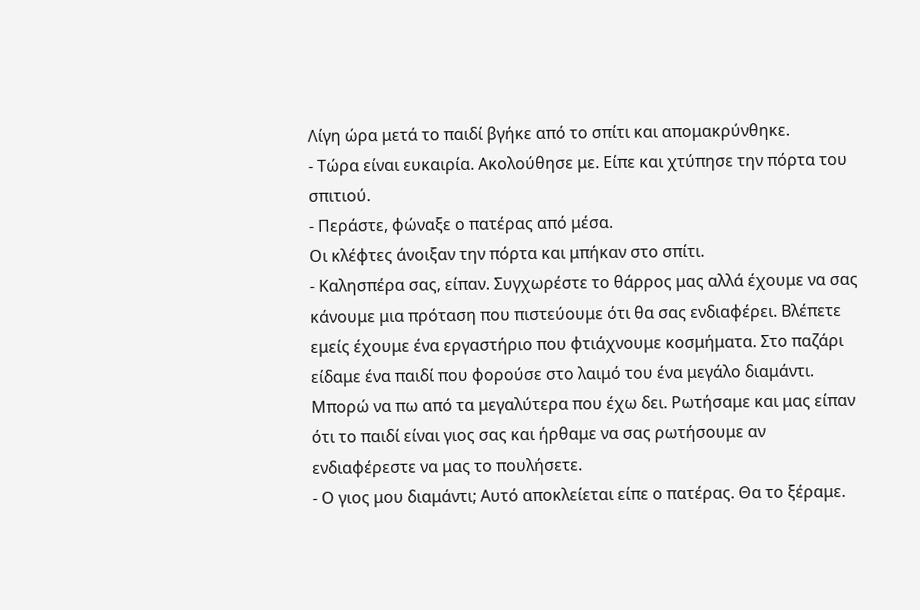Λίγη ώρα μετά το παιδί βγήκε από το σπίτι και απομακρύνθηκε.
- Τώρα είναι ευκαιρία. Ακολούθησε με. Είπε και χτύπησε την πόρτα του σπιτιού.
- Περάστε, φώναξε ο πατέρας από μέσα.
Οι κλέφτες άνοιξαν την πόρτα και μπήκαν στο σπίτι.
- Καλησπέρα σας, είπαν. Συγχωρέστε το θάρρος μας αλλά έχουμε να σας κάνουμε μια πρόταση που πιστεύουμε ότι θα σας ενδιαφέρει. Βλέπετε εμείς έχουμε ένα εργαστήριο που φτιάχνουμε κοσμήματα. Στο παζάρι είδαμε ένα παιδί που φορούσε στο λαιμό του ένα μεγάλο διαμάντι. Μπορώ να πω από τα μεγαλύτερα που έχω δει. Ρωτήσαμε και μας είπαν ότι το παιδί είναι γιος σας και ήρθαμε να σας ρωτήσουμε αν ενδιαφέρεστε να μας το πουλήσετε.
- Ο γιος μου διαμάντι; Αυτό αποκλείεται είπε ο πατέρας. Θα το ξέραμε.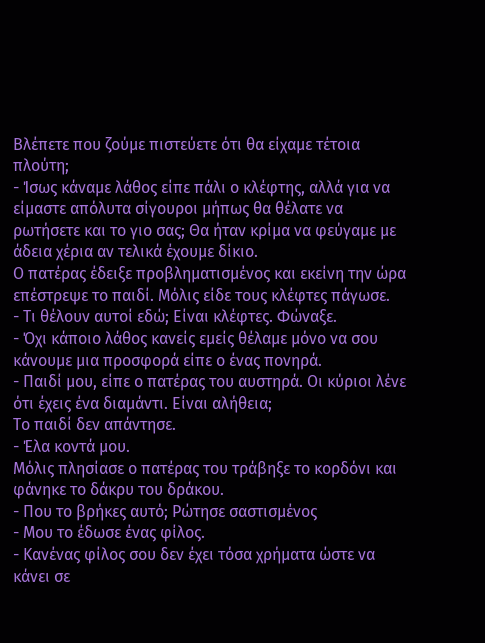Βλέπετε που ζούμε πιστεύετε ότι θα είχαμε τέτοια πλούτη;
- Ίσως κάναμε λάθος είπε πάλι ο κλέφτης, αλλά για να είμαστε απόλυτα σίγουροι μήπως θα θέλατε να ρωτήσετε και το γιο σας; Θα ήταν κρίμα να φεύγαμε με άδεια χέρια αν τελικά έχουμε δίκιο.
Ο πατέρας έδειξε προβληματισμένος και εκείνη την ώρα επέστρεψε το παιδί. Μόλις είδε τους κλέφτες πάγωσε.
- Τι θέλουν αυτοί εδώ; Είναι κλέφτες. Φώναξε.
- Όχι κάποιο λάθος κανείς εμείς θέλαμε μόνο να σου κάνουμε μια προσφορά είπε ο ένας πονηρά.
- Παιδί μου, είπε ο πατέρας του αυστηρά. Οι κύριοι λένε ότι έχεις ένα διαμάντι. Είναι αλήθεια;
Το παιδί δεν απάντησε.
- Έλα κοντά μου.
Μόλις πλησίασε ο πατέρας του τράβηξε το κορδόνι και φάνηκε το δάκρυ του δράκου.
- Που το βρήκες αυτό; Ρώτησε σαστισμένος
- Μου το έδωσε ένας φίλος.
- Κανένας φίλος σου δεν έχει τόσα χρήματα ώστε να κάνει σε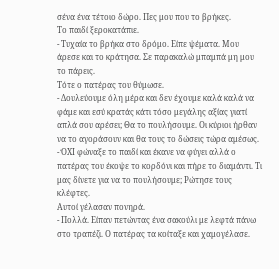σένα ένα τέτοιο δώρο. Πες μου που το βρήκες.
Το παιδί ξεροκατάπιε.
- Τυχαία το βρήκα στο δρόμο. Είπε ψέματα. Μου άρεσε και το κράτησα. Σε παρακαλώ μπαμπά μη μου το πάρεις.
Τότε ο πατέρας του θύμωσε.
- Δουλεύουμε όλη μέρα και δεν έχουμε καλά καλά να φάμε και εσύ κρατάς κάτι τόσο μεγάλης αξίας γιατί απλά σου αρέσει; Θα το πουλήσουμε. Οι κύριοι ήρθαν να το αγοράσουν και θα τους το δώσεις τώρα αμέσως.
- ΌΧΙ φώναξε το παιδί και έκανε να φύγει αλλά ο πατέρας του έκοψε το κορδόνι και πήρε το διαμάντι. Τι μας δίνετε για να το πουλήσουμε; Ρώτησε τους κλέφτες.
Αυτοί γέλασαν πονηρά.
- Πολλά. Είπαν πετώντας ένα σακούλι με λεφτά πάνω στο τραπέζι. Ο πατέρας τα κοίταξε και χαμογέλασε.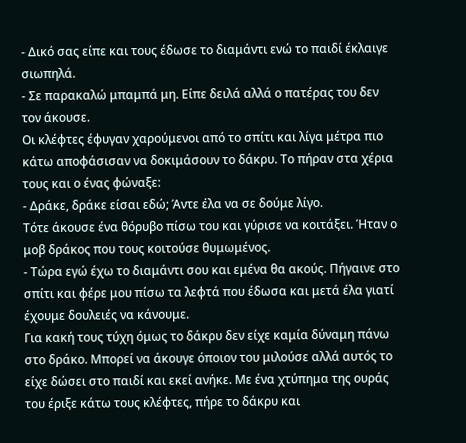- Δικό σας είπε και τους έδωσε το διαμάντι ενώ το παιδί έκλαιγε σιωπηλά.
- Σε παρακαλώ μπαμπά μη. Είπε δειλά αλλά ο πατέρας του δεν τον άκουσε.
Οι κλέφτες έφυγαν χαρούμενοι από το σπίτι και λίγα μέτρα πιο κάτω αποφάσισαν να δοκιμάσουν το δάκρυ. Το πήραν στα χέρια τους και ο ένας φώναξε:
- Δράκε, δράκε είσαι εδώ; Άντε έλα να σε δούμε λίγο.
Τότε άκουσε ένα θόρυβο πίσω του και γύρισε να κοιτάξει. Ήταν ο μοβ δράκος που τους κοιτούσε θυμωμένος.
- Τώρα εγώ έχω το διαμάντι σου και εμένα θα ακούς. Πήγαινε στο σπίτι και φέρε μου πίσω τα λεφτά που έδωσα και μετά έλα γιατί έχουμε δουλειές να κάνουμε.
Για κακή τους τύχη όμως το δάκρυ δεν είχε καμία δύναμη πάνω στο δράκο. Μπορεί να άκουγε όποιον του μιλούσε αλλά αυτός το είχε δώσει στο παιδί και εκεί ανήκε. Με ένα χτύπημα της ουράς του έριξε κάτω τους κλέφτες, πήρε το δάκρυ και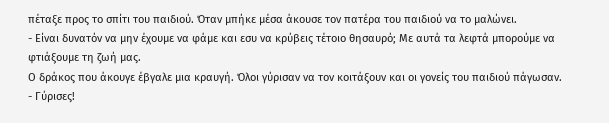πέταξε προς το σπίτι του παιδιού. Όταν μπήκε μέσα άκουσε τον πατέρα του παιδιού να το μαλώνει.
- Είναι δυνατόν να μην έχουμε να φάμε και εσυ να κρύβεις τέτοιο θησαυρό; Με αυτά τα λεφτά μπορούμε να φτιάξουμε τη ζωή μας.
Ο δράκος που άκουγε έβγαλε μια κραυγή. Όλοι γύρισαν να τον κοιτάξουν και οι γονείς του παιδιού πάγωσαν.
- Γύρισες!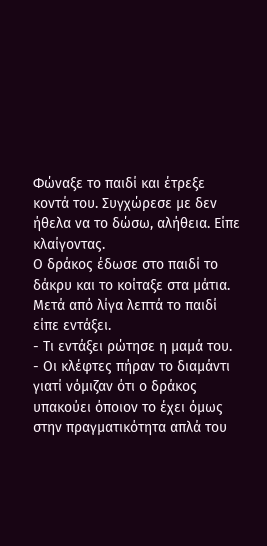Φώναξε το παιδί και έτρεξε κοντά του. Συγχώρεσε με δεν ήθελα να το δώσω, αλήθεια. Είπε κλαίγοντας.
Ο δράκος έδωσε στο παιδί το δάκρυ και το κοίταξε στα μάτια. Μετά από λίγα λεπτά το παιδί είπε εντάξει.
- Τι εντάξει ρώτησε η μαμά του.
- Οι κλέφτες πήραν το διαμάντι γιατί νόμιζαν ότι ο δράκος υπακούει όποιον το έχει όμως στην πραγματικότητα απλά του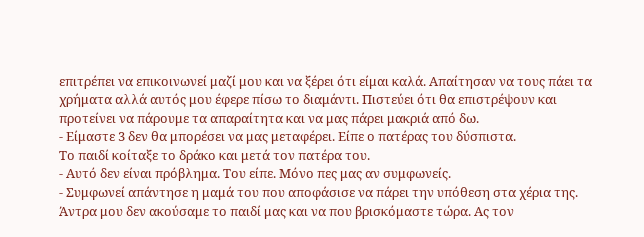επιτρέπει να επικοινωνεί μαζί μου και να ξέρει ότι είμαι καλά. Απαίτησαν να τους πάει τα χρήματα αλλά αυτός μου έφερε πίσω το διαμάντι. Πιστεύει ότι θα επιστρέψουν και προτείνει να πάρουμε τα απαραίτητα και να μας πάρει μακριά από δω.
- Είμαστε 3 δεν θα μπορέσει να μας μεταφέρει. Είπε ο πατέρας του δύσπιστα.
Το παιδί κοίταξε το δράκο και μετά τον πατέρα του.
- Αυτό δεν είναι πρόβλημα. Του είπε. Μόνο πες μας αν συμφωνείς.
- Συμφωνεί απάντησε η μαμά του που αποφάσισε να πάρει την υπόθεση στα χέρια της. Άντρα μου δεν ακούσαμε το παιδί μας και να που βρισκόμαστε τώρα. Ας τον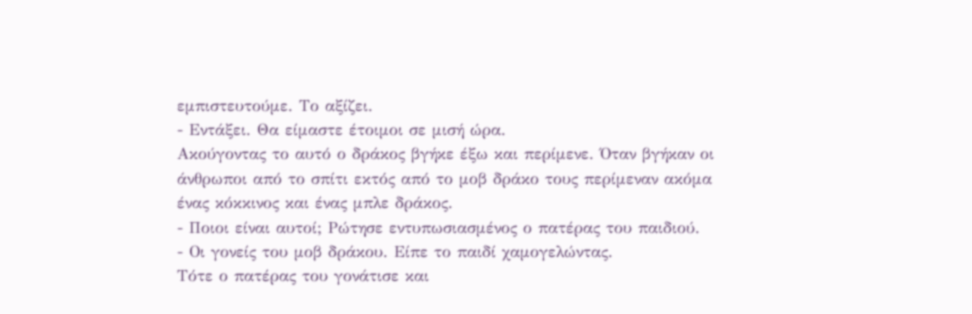εμπιστευτούμε. Το αξίζει.
- Εντάξει. Θα είμαστε έτοιμοι σε μισή ώρα.
Ακούγοντας το αυτό ο δράκος βγήκε έξω και περίμενε. Όταν βγήκαν οι άνθρωποι από το σπίτι εκτός από το μοβ δράκο τους περίμεναν ακόμα ένας κόκκινος και ένας μπλε δράκος.
- Ποιοι είναι αυτοί; Ρώτησε εντυπωσιασμένος ο πατέρας του παιδιού.
- Οι γονείς του μοβ δράκου. Είπε το παιδί χαμογελώντας.
Τότε ο πατέρας του γονάτισε και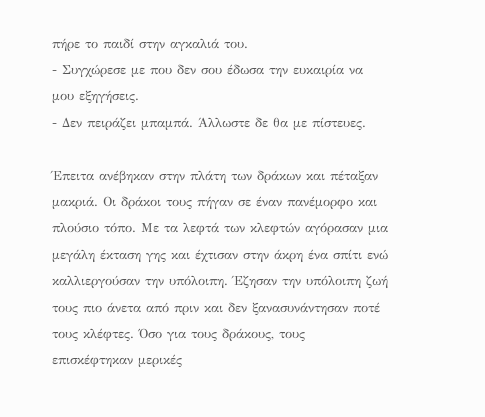πήρε το παιδί στην αγκαλιά του.
- Συγχώρεσε με που δεν σου έδωσα την ευκαιρία να μου εξηγήσεις.
- Δεν πειράζει μπαμπά. Άλλωστε δε θα με πίστευες.

Έπειτα ανέβηκαν στην πλάτη των δράκων και πέταξαν μακριά. Οι δράκοι τους πήγαν σε έναν πανέμορφο και πλούσιο τόπο. Με τα λεφτά των κλεφτών αγόρασαν μια μεγάλη έκταση γης και έχτισαν στην άκρη ένα σπίτι ενώ καλλιεργούσαν την υπόλοιπη. Έζησαν την υπόλοιπη ζωή τους πιο άνετα από πριν και δεν ξανασυνάντησαν ποτέ τους κλέφτες. Όσο για τους δράκους, τους επισκέφτηκαν μερικές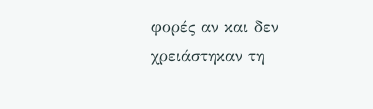φορές αν και δεν χρειάστηκαν τη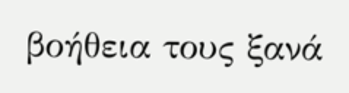βοήθεια τους ξανά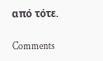από τότε.

Comments